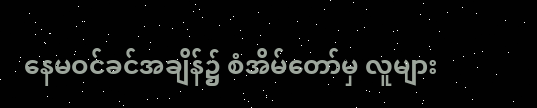နေမဝင်ခင်အချိန်၌ စံအိမ်တော်မှ လူများ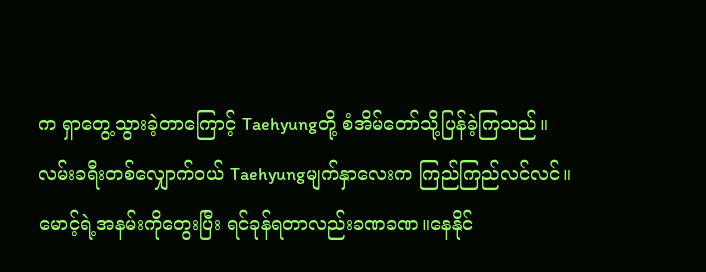က ရှာတွေ့သွားခဲ့တာကြောင့် Taehyungတို့ စံအိမ်တော်သို့ပြန်ခဲ့ကြသည်။
လမ်းခရီးတစ်လျှောက်ဝယ် Taehyungမျက်နှာလေးက ကြည်ကြည်လင်လင်။
မောင့်ရဲ့အနမ်းကိုတွေးပြီး ရင်ခုန်ရတာလည်းခဏခဏ။နေနိုင်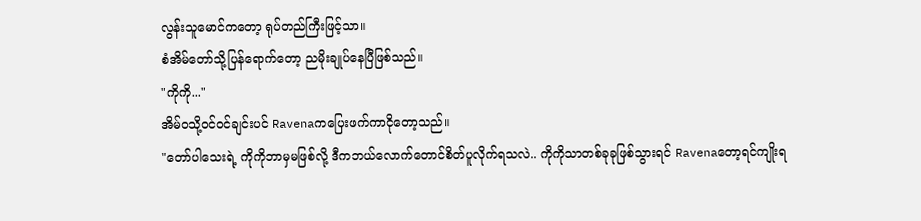လွန်းသူမောင်ကတော့ ရုပ်တည်ကြီးဖြင့်သာ။
စံအိမ်တော်သို့ပြန်ရောက်တော့ ညမိုးချုပ်နေပြီဖြစ်သည်။
"ကိုကို..."
အိမ်ဝသို့ဝင်ဝင်ချင်းပင် Ravenaကပြေးဖက်ကာငိုတော့သည်။
"တော်ပါသေးရဲ့ ကိုကိုဘာမှမဖြစ်လို့ ဒီကဘယ်လောက်တောင်စိတ်ပူလိုက်ရသလဲ.. ကိုကိုသာတစ်ခုခုဖြစ်သွားရင် Ravenaတော့ရင်ကျိုးရ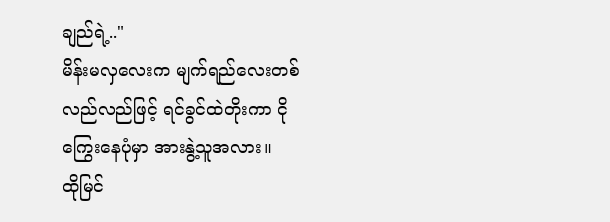ချည်ရဲ့.."
မိန်းမလှလေးက မျက်ရည်လေးတစ်လည်လည်ဖြင့် ရင်ခွင်ထဲတိုးကာ ငိုကြွေးနေပုံမှာ အားနွဲ့သူအလား။
ထိုမြင်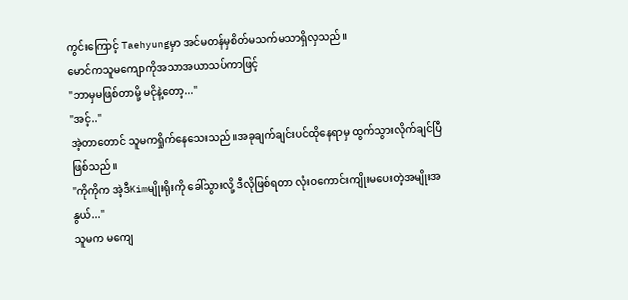ကွင်းကြောင့် Taehyungမှာ အင်မတန်မှစိတ်မသက်မသာရှိလှသည်။
မောင်ကသူမကျောကိုအသာအယာသပ်ကာဖြင့်
"ဘာမှမဖြစ်တာမို့ မငိုနဲ့တော့..."
"အင့်.."
အဲ့တာတောင် သူမကရှိုက်နေသေးသည်။အခုချက်ချင်းပင်ထိုနေရာမှ ထွက်သွားလိုက်ချင်ပြီဖြစ်သည်။
"ကိုကိုက အဲ့ဒီKimမျိုးရိုးကို ခေါ်သွားလို့ ဒီလိုဖြစ်ရတာ လုံးဝကောင်းကျိုးမပေးတဲ့အမျိုးအနွယ်..."
သူမက မကျေ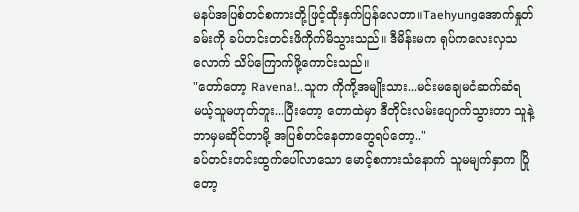မနပ်အပြစ်တင်စကားတို့ဖြင့်ထိုးနှက်ပြန်လေတာ။Taehyungအောက်နှုတ်ခမ်းကို ခပ်တင်းတင်းဖိကိုက်မိသွားသည်။ ဒီမိန်းမက ရုပ်ကလေးလှသလောက် သိပ်ကြောက်ဖို့ကောင်းသည်။
"တော်တော့ Ravena!..သူက ကိုကို့အမျိုးသား...မင်းမချေမငံဆက်ဆံရမယ့်သူမဟုတ်ဘူး...ပြီးတော့ တောထဲမှာ ဒီတိုင်းလမ်းပျောက်သွားတာ သူနဲ့ဘာမှမဆိုင်တာမို့ အပြစ်တင်နေတာတွေရပ်တော့.."
ခပ်တင်းတင်းထွက်ပေါ်လာသော မောင့်စကားသံနောက် သူမမျက်နှာက ပြိုတော့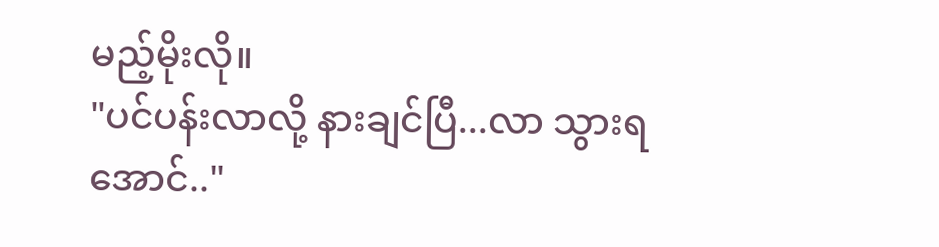မည့်မိုးလို။
"ပင်ပန်းလာလို့ နားချင်ပြီ...လာ သွားရအောင်.."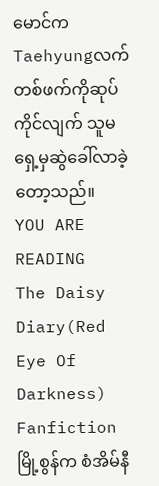မောင်က Taehyungလက်တစ်ဖက်ကိုဆုပ်ကိုင်လျက် သူမရှေ့မှဆွဲခေါ်လာခဲ့တော့သည်။
YOU ARE READING
The Daisy Diary(Red Eye Of Darkness)
Fanfictionမြို့စွန်က စံအိမ်နီ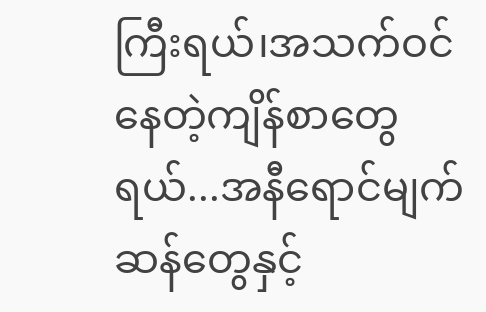ကြီးရယ်၊အသက်ဝင်နေတဲ့ကျိန်စာတွေရယ်...အနီရောင်မျက်ဆန်တွေနှင့်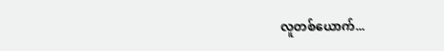လူတစ်ယောက်...